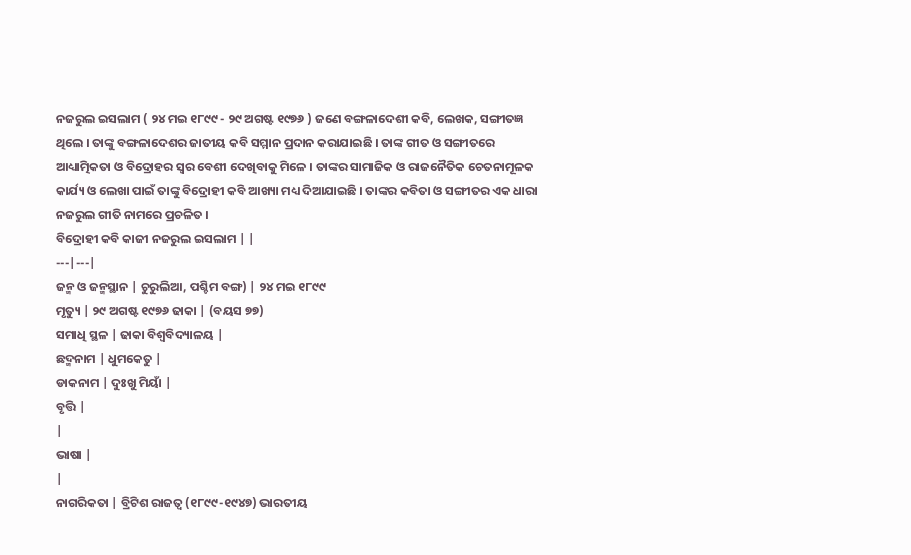ନଜରୁଲ ଇସଲାମ ( ୨୪ ମଇ ୧୮୯୯ - ୨୯ ଅଗଷ୍ଟ ୧୯୭୬ ) ଜଣେ ବଙ୍ଗଳାଦେଶୀ କବି, ଲେଖକ, ସଙ୍ଗୀତଜ୍ଞ ଥିଲେ । ତାଙ୍କୁ ବଙ୍ଗଳାଦେଶର ଜାତୀୟ କବି ସମ୍ମାନ ପ୍ରଦାନ କରାଯାଇଛି । ତାଙ୍କ ଗୀତ ଓ ସଙ୍ଗୀତରେ ଆଧ୍ୟାତ୍ମିକତା ଓ ବିଦ୍ରୋହର ସ୍ୱର ବେଶୀ ଦେଖିବାକୁ ମିଳେ । ତାଙ୍କର ସାମାଜିକ ଓ ରାଜନୈତିକ ଚେତନାମୂଳକ କାର୍ଯ୍ୟ ଓ ଲେଖା ପାଇଁ ତାଙ୍କୁ ବିଦ୍ରୋହୀ କବି ଆଖ୍ୟା ମଧ୍ୟ ଦିଆଯାଇଛି । ତାଙ୍କର କବିତା ଓ ସଙ୍ଗୀତର ଏକ ଧାରା ନଜରୁଲ ଗୀତି ନାମରେ ପ୍ରଚଳିତ ।
ବିଦ୍ରୋହୀ କବି କାଜୀ ନଜରୁଲ ଇସଲାମ | |
---|---|
ଜନ୍ମ ଓ ଜନ୍ମସ୍ଥାନ | ଚୁରୁଲିଆ, ପଶ୍ଚିମ ବଙ୍ଗ) | ୨୪ ମଇ ୧୮୯୯
ମୃତ୍ୟୁ | ୨୯ ଅଗଷ୍ଟ ୧୯୭୬ ଢାକା | (ବୟସ ୭୭)
ସମାଧି ସ୍ଥଳ | ଢାକା ବିଶ୍ୱବିଦ୍ୟାଳୟ |
ଛଦ୍ମନାମ | ଧୁମକେତୁ |
ଡାକନାମ | ଦୁଃଖୁ ମିୟାଁ |
ବୃତ୍ତି |
|
ଭାଷା |
|
ନାଗରିକତା | ବ୍ରିଟିଶ ରାଜତ୍ୱ (୧୮୯୯-୧୯୪୭) ଭାରତୀୟ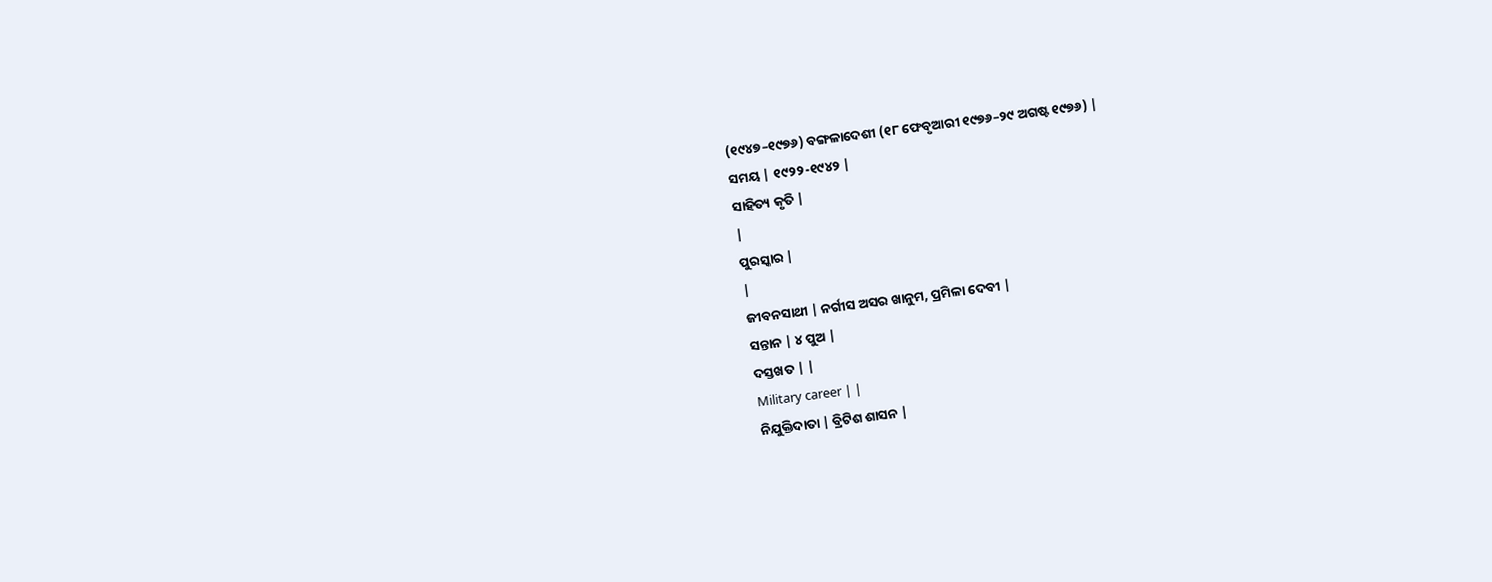(୧୯୪୭–୧୯୭୬) ବଙ୍ଗଳାଦେଶୀ (୧୮ ଫେବୃଆରୀ ୧୯୭୬–୨୯ ଅଗଷ୍ଟ ୧୯୭୬) |
ସମୟ | ୧୯୨୨-୧୯୪୨ |
ସାହିତ୍ୟ କୃତି |
|
ପୁରସ୍କାର |
|
ଜୀବନସାଥୀ | ନର୍ଗୀସ ଅସର ଖାନୁମ, ପ୍ରମିଳା ଦେବୀ |
ସନ୍ତାନ | ୪ ପୁଅ |
ଦସ୍ତଖତ | |
Military career | |
ନିଯୁକ୍ତିଦାତା | ବ୍ରିଟିଶ ଶାସନ |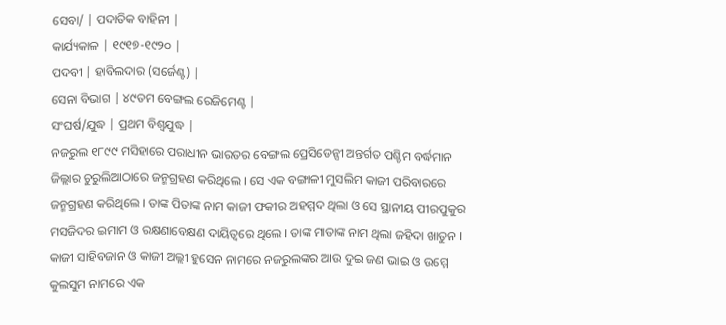ସେବା/ | ପଦାତିକ ବାହିନୀ |
କାର୍ଯ୍ୟକାଳ | ୧୯୧୭-୧୯୨୦ |
ପଦବୀ | ହାବିଲଦାର (ସର୍ଜେଣ୍ଟ) |
ସେନା ବିଭାଗ | ୪୯ତମ ବେଙ୍ଗଲ ରେଜିମେଣ୍ଟ |
ସଂଘର୍ଷ/ଯୁଦ୍ଧ | ପ୍ରଥମ ବିଶ୍ୱଯୁଦ୍ଧ |
ନଜରୁଲ ୧୮୯୯ ମସିହାରେ ପରାଧୀନ ଭାରତର ବେଙ୍ଗଲ ପ୍ରେସିଡେନ୍ସୀ ଅନ୍ତର୍ଗତ ପଶ୍ଚିମ ବର୍ଦ୍ଧମାନ ଜିଲ୍ଲାର ଚୁରୁଲିଆଠାରେ ଜନ୍ମଗ୍ରହଣ କରିଥିଲେ । ସେ ଏକ ବଙ୍ଗାଳୀ ମୁସଲିମ କାଜୀ ପରିବାରରେ ଜନ୍ମଗ୍ରହଣ କରିଥିଲେ । ତାଙ୍କ ପିତାଙ୍କ ନାମ କାଜୀ ଫକୀର ଅହମ୍ମଦ ଥିଲା ଓ ସେ ସ୍ଥାନୀୟ ପୀରପୁକୁର ମସଜିଦର ଇମାମ ଓ ରକ୍ଷଣାବେକ୍ଷଣ ଦାୟିତ୍ୱରେ ଥିଲେ । ତାଙ୍କ ମାତାଙ୍କ ନାମ ଥିଲା ଜହିଦା ଖାତୁନ । କାଜୀ ସାହିବଜାନ ଓ କାଜୀ ଅଲ୍ଲୀ ହୁସେନ ନାମରେ ନଜରୁଲଙ୍କର ଆଉ ଦୁଇ ଜଣ ଭାଇ ଓ ଉମ୍ମେ କୁଲସୁମ ନାମରେ ଏକ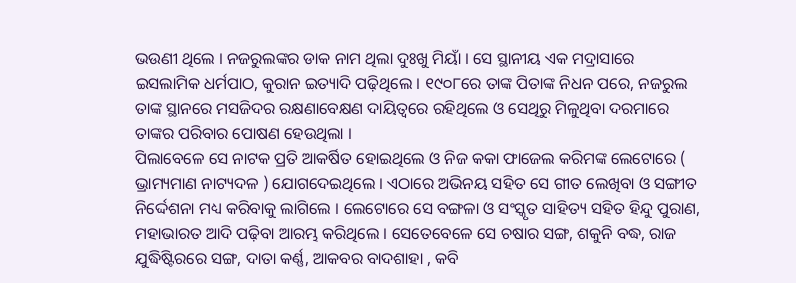ଭଉଣୀ ଥିଲେ । ନଜରୁଲଙ୍କର ଡାକ ନାମ ଥିଲା ଦୁଃଖୁ ମିୟାଁ । ସେ ସ୍ଥାନୀୟ ଏକ ମଦ୍ରାସାରେ ଇସଲାମିକ ଧର୍ମପାଠ, କୁରାନ ଇତ୍ୟାଦି ପଢ଼ିଥିଲେ । ୧୯୦୮ରେ ତାଙ୍କ ପିତାଙ୍କ ନିଧନ ପରେ, ନଜରୁଲ ତାଙ୍କ ସ୍ଥାନରେ ମସଜିଦର ରକ୍ଷଣାବେକ୍ଷଣ ଦାୟିତ୍ୱରେ ରହିଥିଲେ ଓ ସେଥିରୁ ମିଳୁଥିବା ଦରମାରେ ତାଙ୍କର ପରିବାର ପୋଷଣ ହେଉଥିଲା ।
ପିଲାବେଳେ ସେ ନାଟକ ପ୍ରତି ଆକର୍ଷିତ ହୋଇଥିଲେ ଓ ନିଜ କକା ଫାଜେଲ କରିମଙ୍କ ଲେଟୋରେ ( ଭ୍ରାମ୍ୟମାଣ ନାଟ୍ୟଦଳ ) ଯୋଗଦେଇଥିଲେ । ଏଠାରେ ଅଭିନୟ ସହିତ ସେ ଗୀତ ଲେଖିବା ଓ ସଙ୍ଗୀତ ନିର୍ଦ୍ଦେଶନା ମଧ୍ୟ କରିବାକୁ ଲାଗିଲେ । ଲେଟୋରେ ସେ ବଙ୍ଗଳା ଓ ସଂସ୍କୃତ ସାହିତ୍ୟ ସହିତ ହିନ୍ଦୁ ପୁରାଣ, ମହାଭାରତ ଆଦି ପଢ଼ିବା ଆରମ୍ଭ କରିଥିଲେ । ସେତେବେଳେ ସେ ଚଷାର ସଙ୍ଗ, ଶକୁନି ବଦ୍ଧ, ରାଜ ଯୁଦ୍ଧିଷ୍ଟିରରେ ସଙ୍ଗ, ଦାତା କର୍ଣ୍ଣ, ଆକବର ବାଦଶାହା , କବି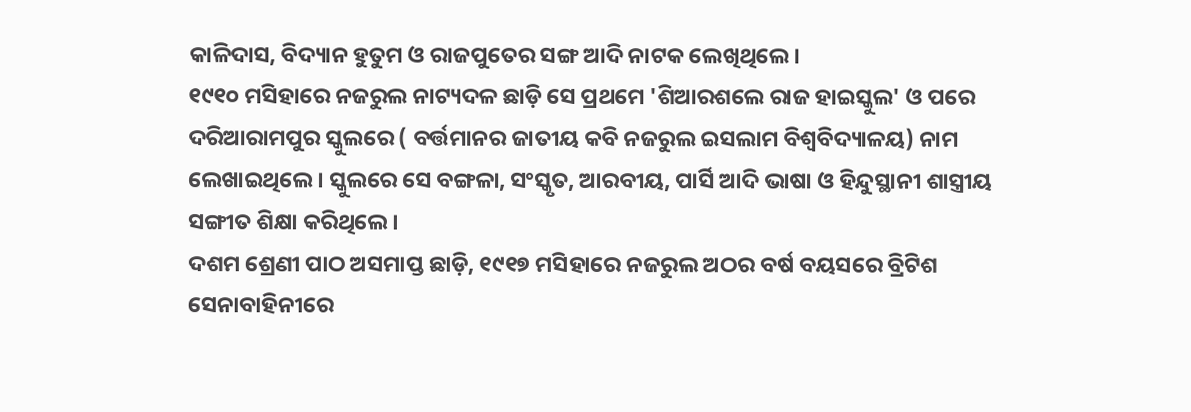କାଳିଦାସ, ବିଦ୍ୟାନ ହୁତୁମ ଓ ରାଜପୁତେର ସଙ୍ଗ ଆଦି ନାଟକ ଲେଖିଥିଲେ ।
୧୯୧୦ ମସିହାରେ ନଜରୁଲ ନାଟ୍ୟଦଳ ଛାଡ଼ି ସେ ପ୍ରଥମେ 'ଶିଆରଶଲେ ରାଜ ହାଇସ୍କୁଲ' ଓ ପରେ ଦରିଆରାମପୁର ସ୍କୁଲରେ ( ବର୍ତ୍ତମାନର ଜାତୀୟ କବି ନଜରୁଲ ଇସଲାମ ବିଶ୍ୱବିଦ୍ୟାଳୟ) ନାମ ଲେଖାଇଥିଲେ । ସ୍କୁଲରେ ସେ ବଙ୍ଗଳା, ସଂସ୍କୃତ, ଆରବୀୟ, ପାର୍ସି ଆଦି ଭାଷା ଓ ହିନ୍ଦୁସ୍ଥାନୀ ଶାସ୍ତ୍ରୀୟ ସଙ୍ଗୀତ ଶିକ୍ଷା କରିଥିଲେ ।
ଦଶମ ଶ୍ରେଣୀ ପାଠ ଅସମାପ୍ତ ଛାଡ଼ି, ୧୯୧୭ ମସିହାରେ ନଜରୁଲ ଅଠର ବର୍ଷ ବୟସରେ ବ୍ରିଟିଶ ସେନାବାହିନୀରେ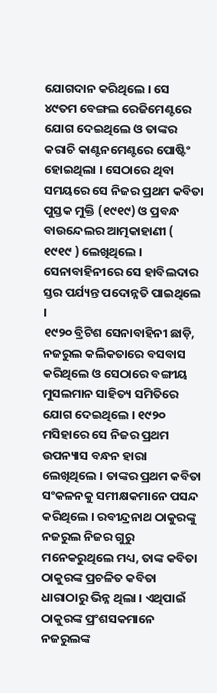ଯୋଗଦାନ କରିଥିଲେ । ସେ ୪୯ତମ ବେଙ୍ଗଲ ରେଜିମେଣ୍ଟରେ ଯୋଗ ଦେଇଥିଲେ ଓ ତାଙ୍କର କରାଚି କାଣ୍ଟନମେଣ୍ଟରେ ପୋଷ୍ଟିଂ ହୋଇଥିଲା । ସେଠାରେ ଥିବା ସମୟରେ ସେ ନିଜର ପ୍ରଥମ କବିତା ପୁସ୍ତକ ମୁକ୍ତି (୧୯୧୯) ଓ ପ୍ରବନ୍ଧ ବାଉନ୍ଦେଲର ଆତ୍ମକାହାଣୀ ( ୧୯୧୯ ) ଲେଖିଥିଲେ । ସେନାବାହିନୀରେ ସେ ହାବିଲଦାର ସ୍ତର ପର୍ଯ୍ୟନ୍ତ ପଦୋନ୍ନତି ପାଇଥିଲେ ।
୧୯୨୦ ବ୍ରିଟିଶ ସେନାବାହିନୀ ଛାଡ଼ି, ନଜରୁଲ କଲିକତାରେ ବସବାସ କରିଥିଲେ ଓ ସେଠାରେ ବଙ୍ଗୀୟ ମୁସଲମାନ ସାହିତ୍ୟ ସମିତିରେ ଯୋଗ ଦେଇଥିଲେ । ୧୯୨୦ ମସିହାରେ ସେ ନିଜର ପ୍ରଥମ ଉପନ୍ୟାସ ବନ୍ଧନ ହାରା ଲେଖିଥିଲେ । ତାଙ୍କର ପ୍ରଥମ କବିତା ସଂକଳନକୁ ସମୀକ୍ଷକମାନେ ପସନ୍ଦ କରିଥିଲେ । ରବୀନ୍ଦ୍ରନାଥ ଠାକୁରଙ୍କୁ ନଜରୁଲ ନିଜର ଗୁରୁ ମନେକରୁଥିଲେ ମଧ୍ୟ, ତାଙ୍କ କବିତା ଠାକୁରଙ୍କ ପ୍ରଚଳିତ କବିତା ଧାରାଠାରୁ ଭିନ୍ନ ଥିଲା । ଏଥିପାଇଁ ଠାକୁରଙ୍କ ପ୍ରଂଶସକମାନେ ନଜରୁଲଙ୍କ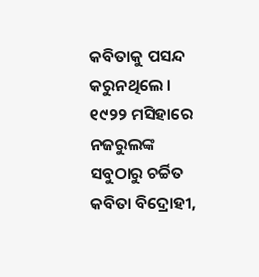କବିତାକୁ ପସନ୍ଦ କରୁନଥିଲେ ।
୧୯୨୨ ମସିହାରେ ନଜରୁଲଙ୍କ ସବୁଠାରୁ ଚର୍ଚ୍ଚିତ କବିତା ବିଦ୍ରୋହୀ,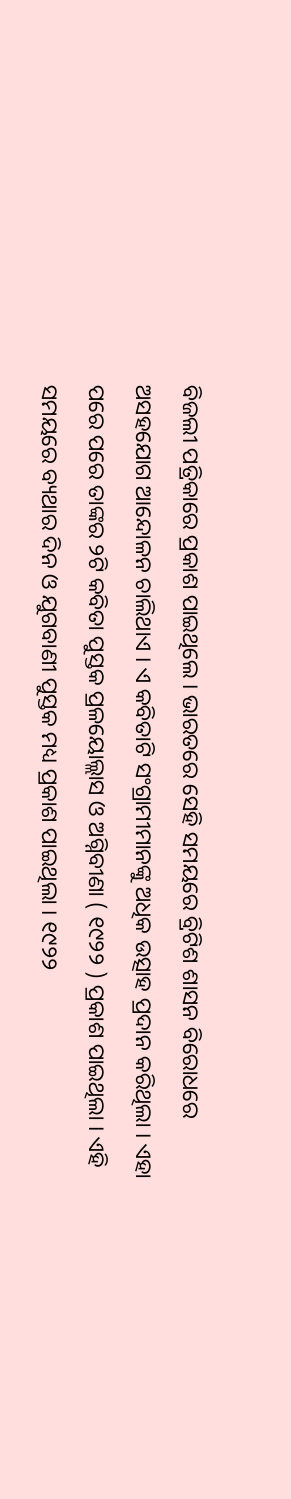ବିଜଲୀ ପତ୍ରିକାରେ ପ୍ରକାଶ ପାଇଥିଲେ । ଭାରତରେ ସେହି ସମୟରେ ବ୍ରିଟିଶ ଶାସନ ବିରୋଧରେ ଅସହଯୋଗ ଆନ୍ଦୋଳନ ଚାଲିଥାଏ । ଏ କବିତାଟି ସଂଗ୍ରାମୀମାନଙ୍କୁ ଅଧିକ ଉତ୍ସାହ ପ୍ରଦାନ କରିଥିଲା । ଏହା ପରେ ପରେ ତାଙ୍କର ୨ଟି କବିତା ପୁସ୍ତକ ପ୍ରଳୟୋଲ୍ଲାସ ଓ ଅଗ୍ନିବୀଣା ( ୧୯୨୨ ) ପ୍ରକାଶ ପାଇଥିଲା । ଏହି ସମୟରେ ବ୍ୟଥାର ଦିନ ଓ ଯୁଗବାଣୀ ପୁସ୍ତକ ମଧ୍ୟ ପ୍ରକାଶ ପାଇଥିଲା । ୧୯୨୨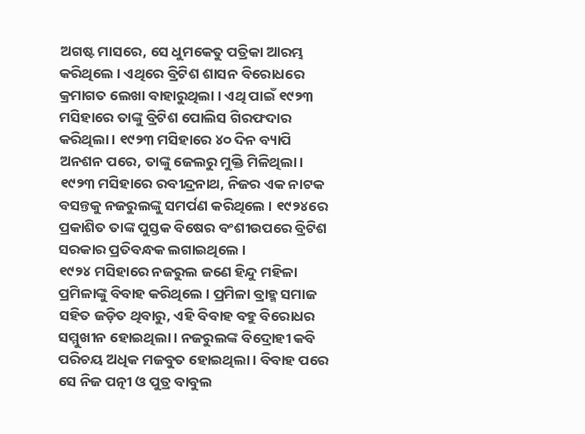ଅଗଷ୍ଟ ମାସରେ, ସେ ଧୁମକେତୁ ପତ୍ରିକା ଆରମ୍ଭ କରିଥିଲେ । ଏଥିରେ ବ୍ରିଟିଶ ଶାସନ ବିରୋଧରେ କ୍ରମାଗତ ଲେଖା ବାହାରୁଥିଲା । ଏଥି ପାଇଁ ୧୯୨୩ ମସିହାରେ ତାଙ୍କୁ ବ୍ରିଟିଶ ପୋଲିସ ଗିରଫଦାର କରିଥିଲା । ୧୯୨୩ ମସିହାରେ ୪୦ ଦିନ ବ୍ୟାପି ଅନଶନ ପରେ, ତାଙ୍କୁ ଜେଲରୁ ମୁକ୍ତି ମିଳିଥିଲା । ୧୯୨୩ ମସିହାରେ ରବୀନ୍ଦ୍ରନାଥ, ନିଜର ଏକ ନାଟକ ବସନ୍ତକୁ ନଜରୁଲଙ୍କୁ ସମର୍ପଣ କରିଥିଲେ । ୧୯୨୪ରେ ପ୍ରକାଶିତ ତାଙ୍କ ପୁସ୍ତକ ବିଷେର ବଂଶୀଉପରେ ବ୍ରିଟିଶ ସରକାର ପ୍ରତିବନ୍ଧକ ଲଗାଇଥିଲେ ।
୧୯୨୪ ମସିହାରେ ନଜରୁଲ ଜଣେ ହିନ୍ଦୁ ମହିଳା ପ୍ରମିଳାଙ୍କୁ ବିବାହ କରିଥିଲେ । ପ୍ରମିଳା ବ୍ରାହ୍ମ ସମାଜ ସହିତ ଜଡ଼ିତ ଥିବାରୁ, ଏହି ବିବାହ ବହୁ ବିରୋଧର ସମ୍ମୁଖୀନ ହୋଇଥିଲା । ନଜରୁଲଙ୍କ ବିଦ୍ରୋହୀ କବି ପରିଚୟ ଅଧିକ ମଜବୁତ ହୋଇଥିଲା । ବିବାହ ପରେ ସେ ନିଜ ପତ୍ନୀ ଓ ପୁତ୍ର ବାବୁଲ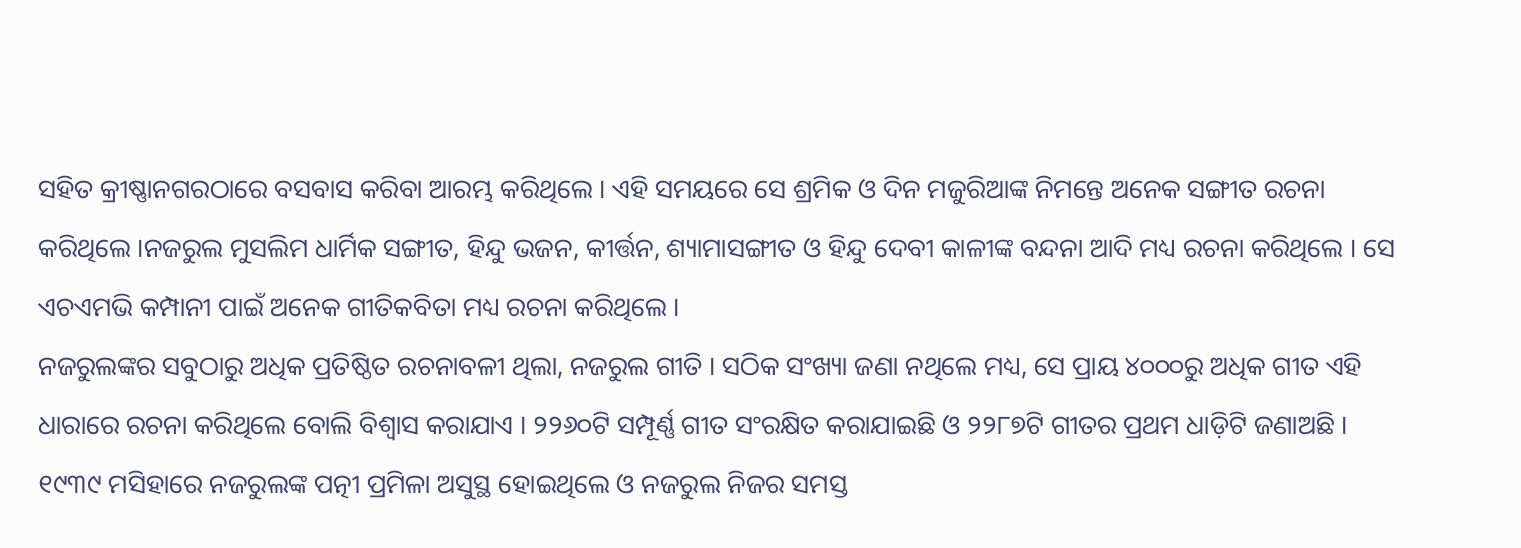ସହିତ କ୍ରୀଷ୍ଣାନଗରଠାରେ ବସବାସ କରିବା ଆରମ୍ଭ କରିଥିଲେ । ଏହି ସମୟରେ ସେ ଶ୍ରମିକ ଓ ଦିନ ମଜୁରିଆଙ୍କ ନିମନ୍ତେ ଅନେକ ସଙ୍ଗୀତ ରଚନା କରିଥିଲେ ।ନଜରୁଲ ମୁସଲିମ ଧାର୍ମିକ ସଙ୍ଗୀତ, ହିନ୍ଦୁ ଭଜନ, କୀର୍ତ୍ତନ, ଶ୍ୟାମାସଙ୍ଗୀତ ଓ ହିନ୍ଦୁ ଦେବୀ କାଳୀଙ୍କ ବନ୍ଦନା ଆଦି ମଧ୍ୟ ରଚନା କରିଥିଲେ । ସେ ଏଚଏମଭି କମ୍ପାନୀ ପାଇଁ ଅନେକ ଗୀତିକବିତା ମଧ୍ୟ ରଚନା କରିଥିଲେ ।
ନଜରୁଲଙ୍କର ସବୁଠାରୁ ଅଧିକ ପ୍ରତିଷ୍ଠିତ ରଚନାବଳୀ ଥିଲା, ନଜରୁଲ ଗୀତି । ସଠିକ ସଂଖ୍ୟା ଜଣା ନଥିଲେ ମଧ୍ୟ, ସେ ପ୍ରାୟ ୪୦୦୦ରୁ ଅଧିକ ଗୀତ ଏହି ଧାରାରେ ରଚନା କରିଥିଲେ ବୋଲି ବିଶ୍ୱାସ କରାଯାଏ । ୨୨୬୦ଟି ସମ୍ପୂର୍ଣ୍ଣ ଗୀତ ସଂରକ୍ଷିତ କରାଯାଇଛି ଓ ୨୨୮୭ଟି ଗୀତର ପ୍ରଥମ ଧାଡ଼ିଟି ଜଣାଅଛି ।
୧୯୩୯ ମସିହାରେ ନଜରୁଲଙ୍କ ପତ୍ନୀ ପ୍ରମିଳା ଅସୁସ୍ଥ ହୋଇଥିଲେ ଓ ନଜରୁଲ ନିଜର ସମସ୍ତ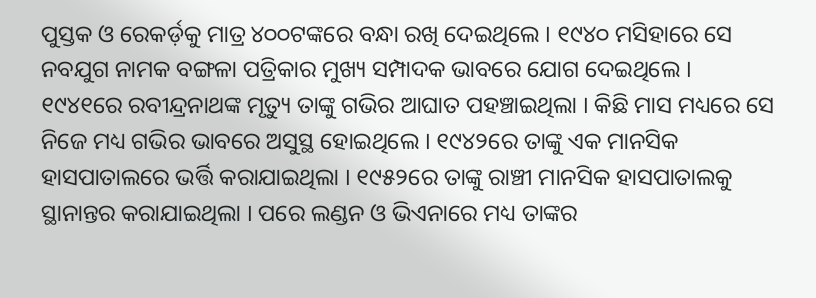ପୁସ୍ତକ ଓ ରେକର୍ଡ଼କୁ ମାତ୍ର ୪୦୦ଟଙ୍କରେ ବନ୍ଧା ରଖି ଦେଇଥିଲେ । ୧୯୪୦ ମସିହାରେ ସେ ନବଯୁଗ ନାମକ ବଙ୍ଗଳା ପତ୍ରିକାର ମୁଖ୍ୟ ସମ୍ପାଦକ ଭାବରେ ଯୋଗ ଦେଇଥିଲେ । ୧୯୪୧ରେ ରବୀନ୍ଦ୍ରନାଥଙ୍କ ମୃତ୍ୟୁ ତାଙ୍କୁ ଗଭିର ଆଘାତ ପହଞ୍ଚାଇଥିଲା । କିଛି ମାସ ମଧ୍ୟରେ ସେ ନିଜେ ମଧ୍ୟ ଗଭିର ଭାବରେ ଅସୁସ୍ଥ ହୋଇଥିଲେ । ୧୯୪୨ରେ ତାଙ୍କୁ ଏକ ମାନସିକ ହାସପାତାଲରେ ଭର୍ତ୍ତି କରାଯାଇଥିଲା । ୧୯୫୨ରେ ତାଙ୍କୁ ରାଞ୍ଚୀ ମାନସିକ ହାସପାତାଲକୁ ସ୍ଥାନାନ୍ତର କରାଯାଇଥିଲା । ପରେ ଲଣ୍ଡନ ଓ ଭିଏନାରେ ମଧ୍ୟ ତାଙ୍କର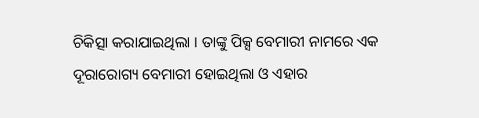ଚିକିତ୍ସା କରାଯାଇଥିଲା । ତାଙ୍କୁ ପିକ୍ସ ବେମାରୀ ନାମରେ ଏକ ଦୂରାରୋଗ୍ୟ ବେମାରୀ ହୋଇଥିଲା ଓ ଏହାର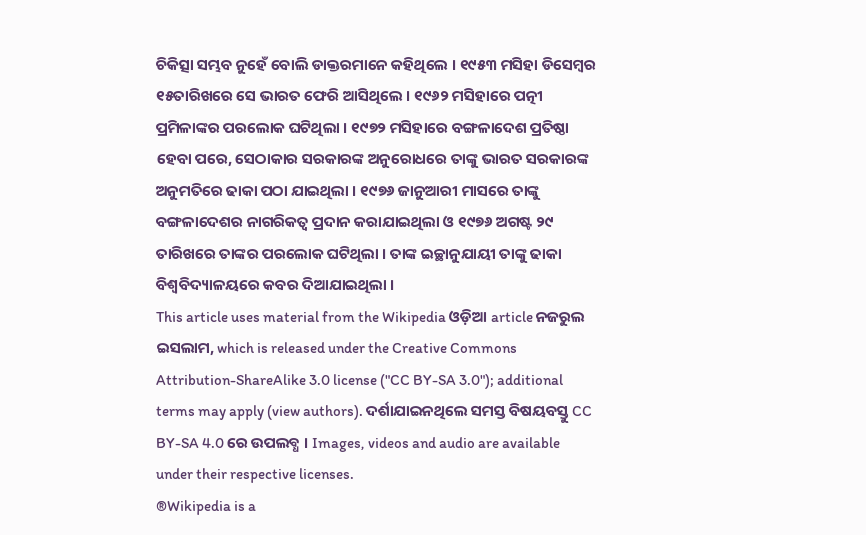ଚିକିତ୍ସା ସମ୍ଭବ ନୁହେଁ ବୋଲି ଡାକ୍ତରମାନେ କହିଥିଲେ । ୧୯୫୩ ମସିହା ଡିସେମ୍ବର ୧୫ତାରିଖରେ ସେ ଭାରତ ଫେରି ଆସିଥିଲେ । ୧୯୬୨ ମସିହାରେ ପତ୍ନୀ ପ୍ରମିଳାଙ୍କର ପରଲୋକ ଘଟିଥିଲା । ୧୯୭୨ ମସିହାରେ ବଙ୍ଗଳାଦେଶ ପ୍ରତିଷ୍ଠା ହେବା ପରେ, ସେଠାକାର ସରକାରଙ୍କ ଅନୁରୋଧରେ ତାଙ୍କୁ ଭାରତ ସରକାରଙ୍କ ଅନୁମତିରେ ଢାକା ପଠା ଯାଇଥିଲା । ୧୯୭୬ ଜାନୁଆରୀ ମାସରେ ତାଙ୍କୁ ବଙ୍ଗଳାଦେଶର ନାଗରିକତ୍ୱ ପ୍ରଦାନ କରାଯାଇଥିଲା ଓ ୧୯୭୬ ଅଗଷ୍ଟ ୨୯ ତାରିଖରେ ତାଙ୍କର ପରଲୋକ ଘଟିଥିଲା । ତାଙ୍କ ଇଚ୍ଛାନୁଯାୟୀ ତାଙ୍କୁ ଢାକା ବିଶ୍ୱବିଦ୍ୟାଳୟରେ କବର ଦିଆଯାଇଥିଲା ।
This article uses material from the Wikipedia ଓଡ଼ିଆ article ନଜରୁଲ ଇସଲାମ, which is released under the Creative Commons Attribution-ShareAlike 3.0 license ("CC BY-SA 3.0"); additional terms may apply (view authors). ଦର୍ଶାଯାଇନଥିଲେ ସମସ୍ତ ବିଷୟବସ୍ତୁ CC BY-SA 4.0 ରେ ଉପଲବ୍ଧ । Images, videos and audio are available under their respective licenses.
®Wikipedia is a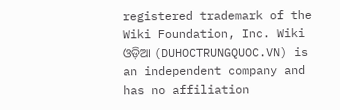registered trademark of the Wiki Foundation, Inc. Wiki ଓଡ଼ିଆ (DUHOCTRUNGQUOC.VN) is an independent company and has no affiliation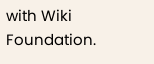with Wiki Foundation.